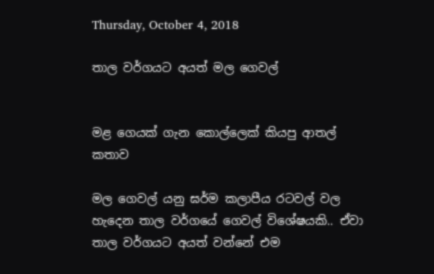Thursday, October 4, 2018

තාල වර්ගයට අයත් මල ගෙවල්


මළ ගෙයක් ගැන කොල්ලෙක් කියපු ආතල් කතාව

මල ගෙවල් යනු ඝර්ම කලාපීය රටවල් වල හැදෙන තාල වර්ගයේ ගෙවල් විශේෂයකි.. ඒවා තාල වර්ගයට අයත් වන්නේ එම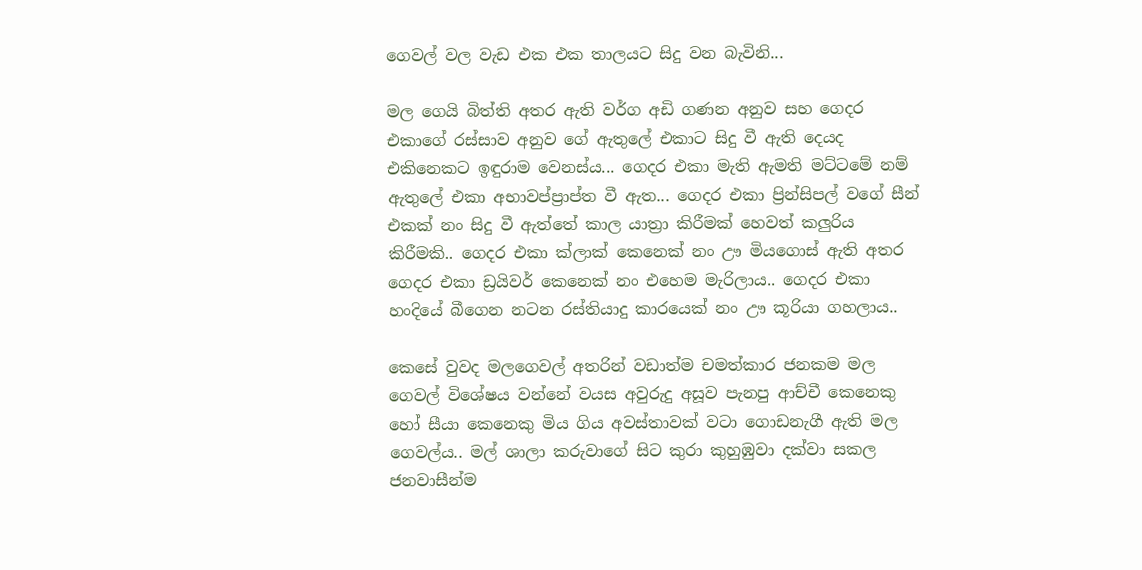ගෙවල් වල වැඩ එක එක තාලයට සිදු වන බැවිනි...

මල ගෙයි බිත්ති අතර ඇති වර්ග අඩි ගණන අනුව සහ ගෙදර එකාගේ රස්සාව අනුව ගේ ඇතුලේ එකාට සිදු වී ඇති දෙයද එකිනෙකට ඉඳුරාම වෙනස්ය... ගෙදර එකා මැති ඇමති මට්ටමේ නම් ඇතුලේ එකා අභාවප්ප්‍රාප්ත වී ඇත... ගෙදර එකා ප්‍රින්සිපල් වගේ සීන් එකක් නං සිදු වී ඇත්තේ කාල යාත්‍රා කිරීමක් හෙවත් කලුරිය කිරීමකි.. ගෙදර එකා ක්ලාක් කෙනෙක් නං ඌ මියගොස් ඇති අතර ගෙදර එකා ඩ්‍රයිවර් කෙනෙක් නං එහෙම මැරිලාය.. ගෙදර එකා හංදියේ බීගෙන නටන රස්තියාදු කාරයෙක් නං ඌ කූරියා ගහලාය..

කෙසේ වුවද මලගෙවල් අතරින් වඩාත්ම චමත්කාර ජනකම මල ගෙවල් විශේෂය වන්නේ වයස අවුරුදු අසූව පැනපු ආච්චී කෙනෙකු හෝ සීයා කෙනෙකු මිය ගිය අවස්තාවක් වටා ගොඩනැගී ඇති මල ගෙවල්ය.. මල් ශාලා කරුවාගේ සිට කුරා කුහුඹුවා දක්වා සකල ජනවාසීන්ම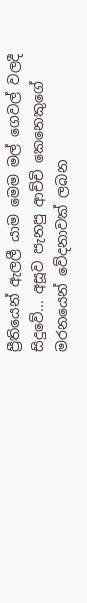ප්‍රීතියෙන් ඇලලී යාම මෙම මල් ගෙවල් වලදී සිදුවේ... අසූව පැනපු ආච්චි කෙනෙකුගේ මරනයෙන් වේදනාවක් ලබන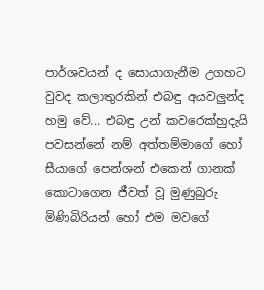පාර්ශවයන් ද සොයාගැනීම උගහට වුවද කලාතුරකින් එබඳු අයවලුන්ද හමු වේ... එබඳු උන් කවරෙක්හුදැයි පවසන්නේ නම් අත්තම්මාගේ හෝ සීයාගේ පෙන්ශන් එකෙන් ගානක් කොටාගෙන ජීවත් වූ මුණුබුරු මිණිබිරියන් හෝ එම මවගේ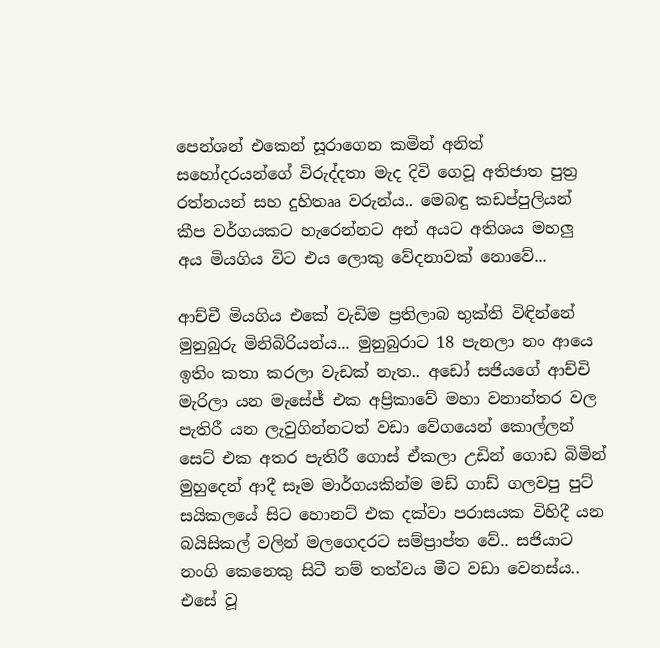පෙන්ශන් එකෙන් සූරාගෙන කමින් අනිත් සහෝදරයන්ගේ විරුද්දතා මැද දිවි ගෙවූ අතිජාත පුත්‍ර රත්නයන් සහ දුහිතෲ වරුන්ය.. මෙබඳු කඩප්පුලියන් කීප වර්ගයකට හැරෙන්නට අන් අයට අතිශය මහලු අය මියගිය විට එය ලොකු වේදනාවක් නොවේ...

ආච්චී මියගිය එකේ වැඩිම ප්‍රතිලාබ භුක්ති විඳින්නේ මුනුබුරු මිනිබිරියන්ය... මුනුබුරාට 18 පැනලා නං ආයෙ ඉතිං කතා කරලා වැඩක් නැත.. අඩෝ සජියගේ ආච්චි මැරිලා යන මැසේජ් එක අප්‍රිකාවේ මහා වනාන්තර වල පැතිරී යන ලැවුගින්නටත් වඩා වේගයෙන් කොල්ලන් සෙට් එක අතර පැතිරී ගොස් ඒකලා උඩින් ගොඩ බිමින් මුහුදෙන් ආදී සෑම මාර්ගයකින්ම මඩ් ගාඩ් ගලවපු පුට් සයිකලයේ සිට හොනට් එක දක්වා පරාසයක විහිදී යන බයිසිකල් වලින් මලගෙදරට සම්ප්‍රාප්ත වේ.. සජියාට නංගි කෙනෙකු සිටී නම් තත්වය මීට වඩා වෙනස්ය.. එසේ වූ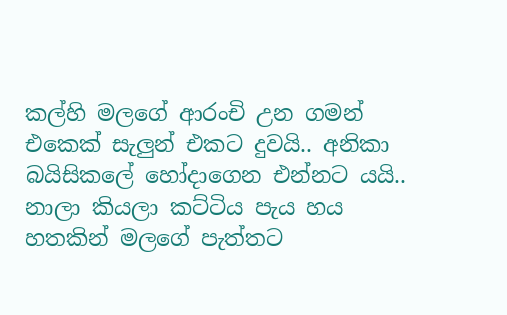කල්හි මලගේ ආරංචි උන ගමන් එකෙක් සැලුන් එකට දුවයි.. අනිකා බයිසිකලේ හෝදාගෙන එන්නට යයි.. නාලා කියලා කට්ටිය පැය හය හතකින් මලගේ පැත්තට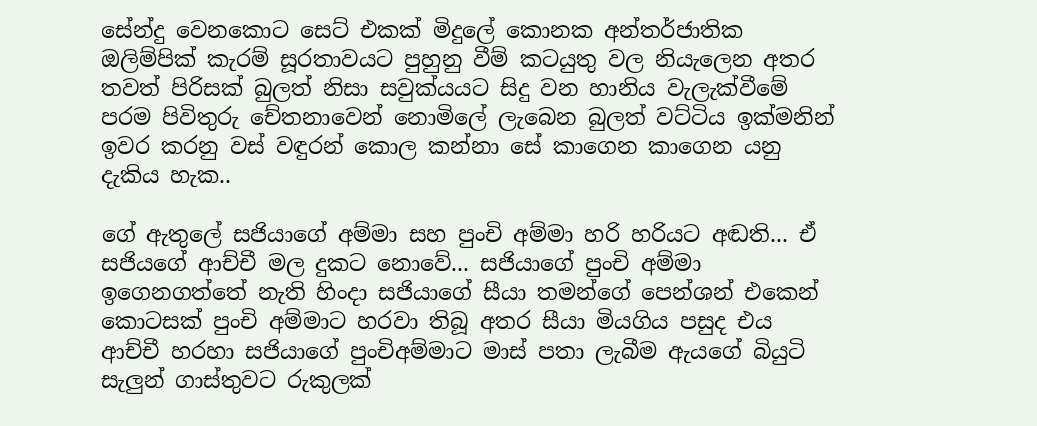සේන්දු වෙනකොට සෙට් එකක් මිදුලේ කොනක අන්තර්ජාතික ඔලිම්පික් කැරම් සූරතාවයට පුහුනු වීම් කටයුතු වල නියැලෙන අතර තවත් පිරිසක් බුලත් නිසා සවුක්යයට සිදු වන හානිය වැලැක්වීමේ පරම පිවිතුරු චේතනාවෙන් නොමිලේ ලැබෙන බුලත් වට්ටිය ඉක්මනින් ඉවර කරනු වස් වඳුරන් කොල කන්නා සේ කාගෙන කාගෙන යනු දැකිය හැක..

ගේ ඇතුලේ සජියාගේ අම්මා සහ පුංචි අම්මා හරි හරියට අඬති... ඒ සජියගේ ආච්චී මල දුකට නොවේ... සජියාගේ පුංචි අම්මා ඉගෙනගත්තේ නැති හිංදා සජියාගේ සීයා තමන්ගේ පෙන්ශන් එකෙන් කොටසක් පුංචි අම්මාට හරවා තිබූ අතර සීයා මියගිය පසුද එය ආච්චී හරහා සජියාගේ පුංචිඅම්මාට මාස් පතා ලැබීම ඇයගේ බියුටි සැලුන් ගාස්තුවට රුකුලක්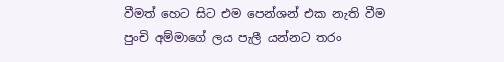වීමත් හෙට සිට එම පෙන්ශන් එක නැති වීම පුංචි අම්මාගේ ලය පැලී යන්නට තරං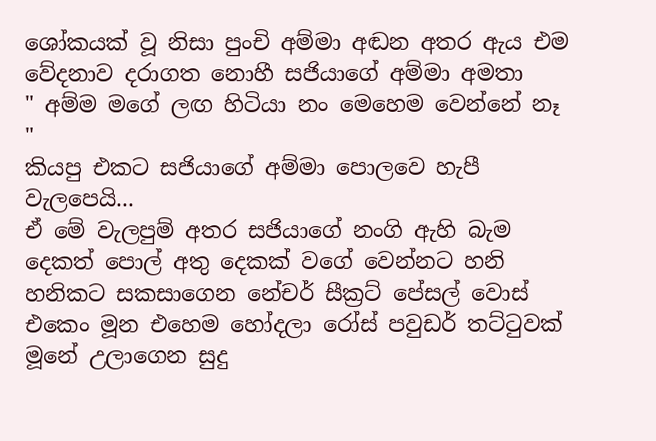ශෝකයක් වූ නිසා පුංචි අම්මා අඬන අතර ඇය එම වේදනාව දරාගත නොහී සජියාගේ අම්මා අමතා
" අම්ම මගේ ලඟ හිටියා නං මෙහෙම වෙන්නේ නෑ "
කියපු එකට සජියාගේ අම්මා පොලවෙ හැපී වැලපෙයි...
ඒ මේ වැලපුම් අතර සජියාගේ නංගි ඇහි බැම දෙකත් පොල් අතු දෙකක් වගේ වෙන්නට හනි හනිකට සකසාගෙන නේචර් සීක්‍රට් පේසල් වොස් එකෙං මූන එහෙම හෝදලා රෝස් පවුඩර් තට්ටුවක් මූනේ උලාගෙන සුදු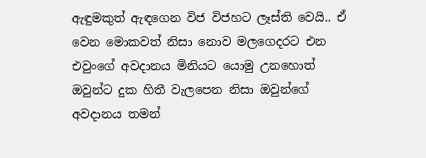ඇඳුමකුත් ඇඳගෙන විජ විජහට ලෑස්ති වෙයි.. ඒ වෙන මොකවත් නිසා නොව මලගෙදරට එන එවුංගේ අවදානය මිනියට යොමු උනහොත් ඔවුන්ට දුක හිතී වැලපෙන නිසා ඔවුන්ගේ අවදානය තමන්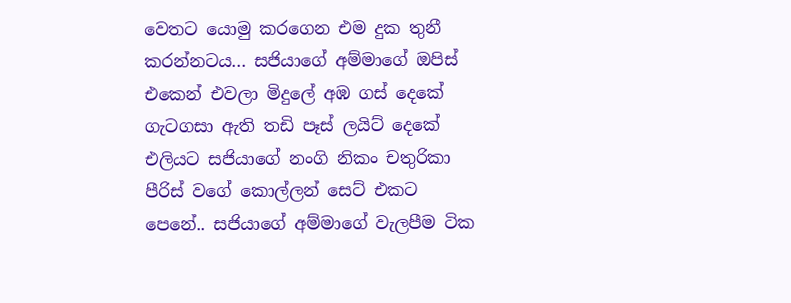වෙතට යොමු කරගෙන එම දුක තුනී කරන්නටය... සජියාගේ අම්මාගේ ඔපිස් එකෙන් එවලා මිදුලේ අඹ ගස් දෙකේ ගැටගසා ඇති තඩි පෑස් ලයිට් දෙකේ එලියට සජියාගේ නංගි නිකං චතුරිකා පීරිස් වගේ කොල්ලන් සෙට් එකට පෙනේ.. සජියාගේ අම්මාගේ වැලපීම ටික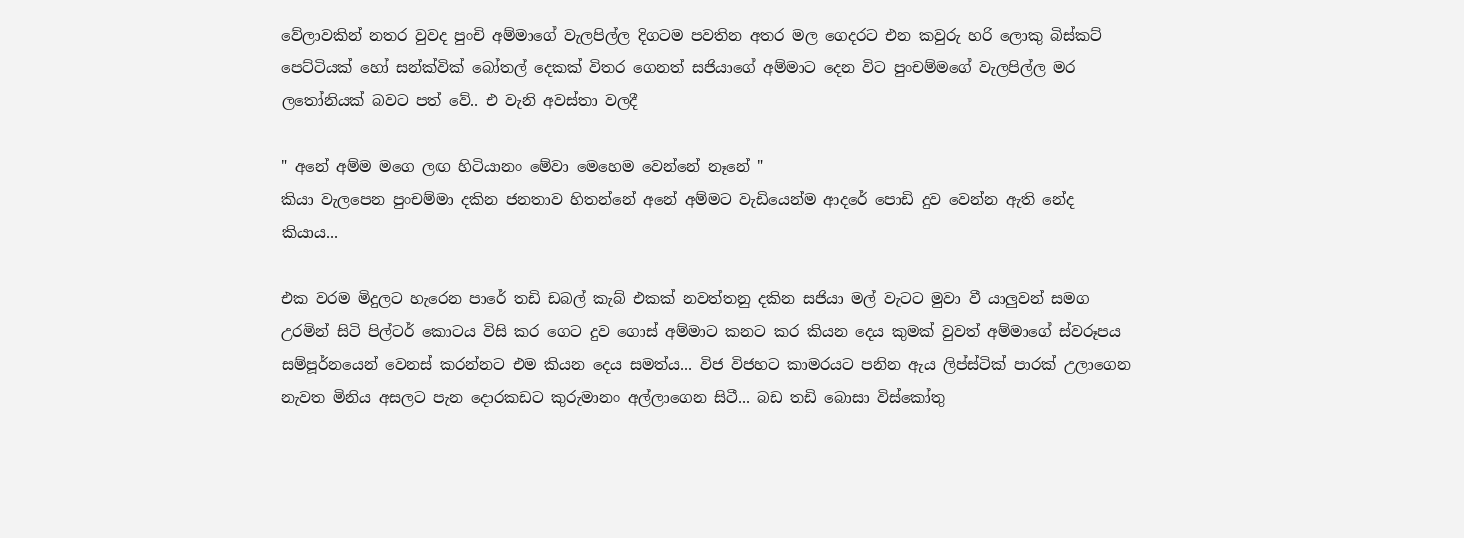වේලාවකින් නතර වුවද පුංචි අම්මාගේ වැලපිල්ල දිගටම පවතින අතර මල ගෙදරට එන කවුරු හරි ලොකු බිස්කට් පෙට්ටියක් හෝ සන්ක්වික් බෝතල් දෙකක් විතර ගෙනත් සජියාගේ අම්මාට දෙන විට පුංචම්මගේ වැලපිල්ල මර ලතෝනියක් බවට පත් වේ.. එ වැනි අවස්තා වලදී

" අනේ අම්ම මගෙ ලඟ හිටියානං මේවා මෙහෙම වෙන්නේ නෑනේ "
කියා වැලපෙන පුංචම්මා දකින ජනතාව හිතන්නේ අනේ අම්මට වැඩියෙන්ම ආදරේ පොඩි දුව වෙන්න ඇති නේද කියාය...

එක වරම මිදුලට හැරෙන පාරේ තඩි ඩබල් කැබ් එකක් නවත්තනු දකින සජියා මල් වැටට මුවා වී යාලුවන් සමග උරමින් සිටි පිල්ටර් කොටය විසි කර ගෙට දුව ගොස් අම්මාට කනට කර කියන දෙය කුමක් වුවත් අම්මාගේ ස්වරූපය සම්පූර්නයෙන් වෙනස් කරන්නට එම කියන දෙය සමත්ය... විජ විජහට කාමරයට පනින ඇය ලිප්ස්ටික් පාරක් උලාගෙන නැවත මිනිය අසලට පැන දොරකඩට කුරුමානං අල්ලාගෙන සිටී... බඩ තඩි බොසා විස්කෝතු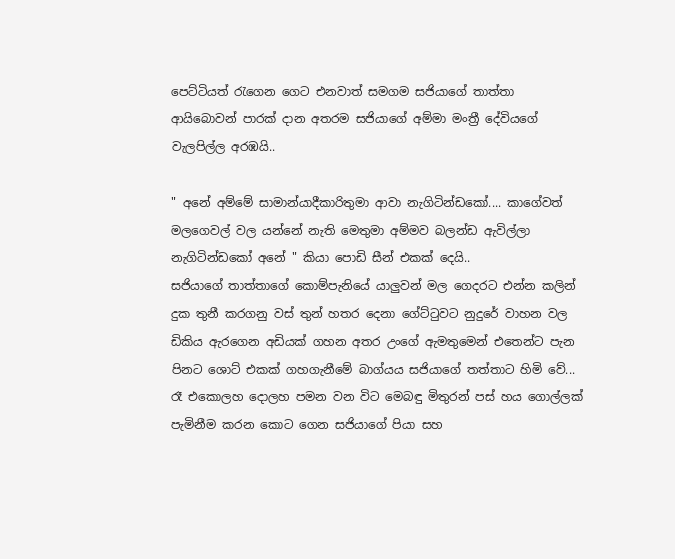පෙට්ටියත් රැගෙන ගෙට එනවාත් සමගම සජියාගේ තාත්තා ආයිබොවන් පාරක් දාන අතරම සජියාගේ අම්මා මංත්‍රී දේවියගේ වැලපිල්ල අරඹයි..

" අනේ අම්මේ සාමාන්යාදීකාරිතුමා ආවා නැගිටින්ඩකෝ.... කාගේවත් මලගෙවල් වල යන්නේ නැති මෙතුමා අම්මව බලන්ඩ ඇවිල්ලා නැගිටින්ඩකෝ අනේ " කියා පොඩි සීන් එකක් දෙයි..
සජියාගේ තාත්තාගේ කොම්පැනියේ යාලුවන් මල ගෙදරට එන්න කලින් දුක තුනී කරගනු වස් තුන් හතර දෙනා ගේට්ටුවට නුදුරේ වාහන වල ඩිකිය ඇරගෙන අඩියක් ගහන අතර උංගේ ඇමතුමෙන් එතෙන්ට පැන පිනට ශොට් එකක් ගහගැනීමේ බාග්යය සජියාගේ තත්තාට හිමි වේ... රෑ එකොලහ දොලහ පමන වන විට මෙබඳු මිතුරන් පස් හය ගොල්ලක් පැමිනීම කරන කොට ගෙන සජියාගේ පියා සහ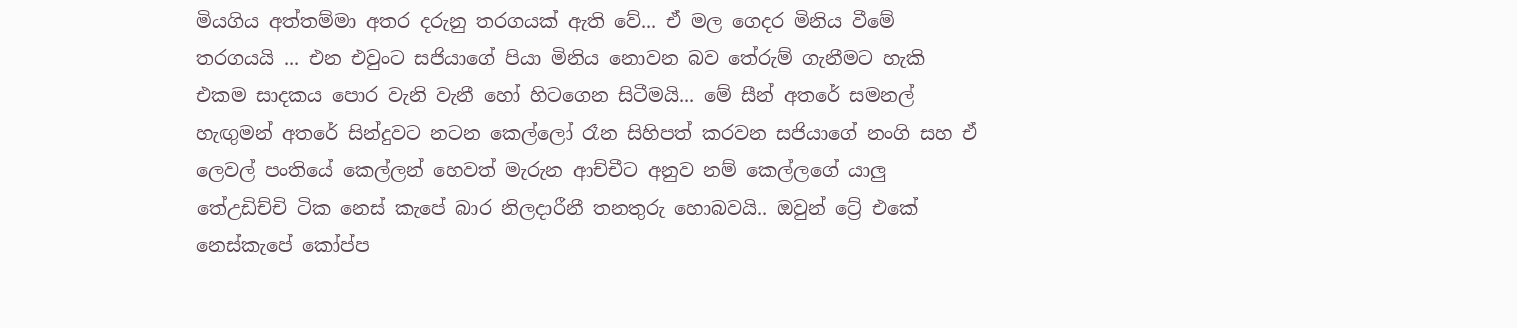මියගිය අත්තම්මා අතර දරුනු තරගයක් ඇති වේ... ඒ මල ගෙදර මිනිය වීමේ තරගයයි ... එන එවුංට සජියාගේ පියා මිනිය නොවන බව තේරුම් ගැනීමට හැකි එකම සාදකය පොර වැනි වැනී හෝ හිටගෙන සිටීමයි... මේ සීන් අතරේ සමනල් හැඟුමන් අතරේ සින්දුවට නටන කෙල්ලෝ රෑන සිහිපත් කරවන සජියාගේ නංගි සහ ඒ ලෙවල් පංතියේ කෙල්ලන් හෙවත් මැරුන ආච්චීට අනුව නම් කෙල්ලගේ යාලු තේඋඩිච්චි ටික නෙස් කැපේ බාර නිලදාරීනී තනතුරු හොබවයි.. ඔවුන් ට්‍රේ එකේ නෙස්කැපේ කෝප්ප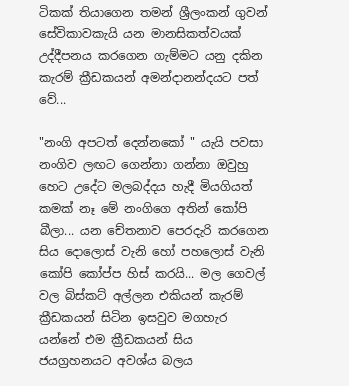ටිකක් තියාගෙන තමන් ශ්‍රීලංකන් ගුවන් සේවිකාවකැයි යන මානසිකත්වයක් උද්දීපනය කරගෙන ගැම්මට යනු දකින කැරම් ක්‍රීඩකයන් අමන්දානන්දයට පත් වේ...

"නංගි අපටත් දෙන්නකෝ " යැයි පවසා නංගිව ලඟට ගෙන්නා ගන්නා ඔවුහු හෙට උදේට මලබද්දය හැදී මියගියත් කමක් නෑ මේ නංගිගෙ අතින් කෝපි බීලා... යන චේතනාව පෙරදැරි කරගෙන සිය දොලොස් වැනි හෝ පහලොස් වැනි කෝපි කෝප්ප හිස් කරයි... මල ගෙවල් වල බිස්කට් අල්ලන එකියන් කැරම් ක්‍රීඩකයන් සිටින ඉසවුව මගහැර යන්නේ එම ක්‍රීඩකයන් සිය ජයග්‍රහනයට අවශ්ය බලය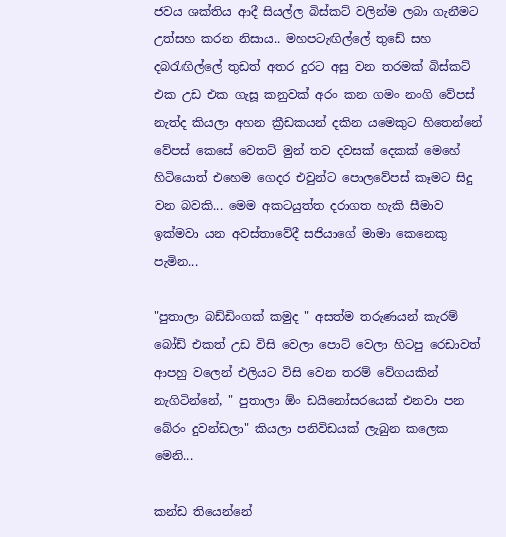ජවය ශක්තිය ආදී සියල්ල බිස්කට් වලින්ම ලබා ගැනීමට උත්සහ කරන නිසාය.. මහපටැඟිල්ලේ තුඩේ සහ දබරැඟිල්ලේ තුඩත් අතර දුරට අසු වන තරමක් බිස්කට් එක උඩ එක ගැසූ කනුවක් අරං කන ගමං නංගි වේපස් නැත්ද කියලා අහන ක්‍රීඩකයන් දකින යමෙකුට හිතෙන්නේ වේපස් කෙසේ වෙතට් මුන් තව දවසක් දෙකක් මෙහේ හිටියොත් එහෙම ගෙදර එවුන්ට පොලවේපස් කෑමට සිදු වන බවකි... මෙම අකටයුත්ත දරාගත හැකි සීමාව ඉක්මවා යන අවස්තාවේදී සජියාගේ මාමා කෙනෙකු පැමින...

"පුතාලා බඩ්ඩිංගක් කමුද " අසත්ම තරුණයන් කැරම් බෝඩ් එකත් උඩ විසි වෙලා පොට් වෙලා හිටපු රෙඩාවත් ආපහු වලෙන් එලියට විසි වෙන තරම් වේගයකින් නැගිටින්නේ, " පුතාලා ඕං ඩයිනෝසරයෙක් එනවා පන බේරං දුවන්ඩලා" කියලා පනිවිඩයක් ලැබුන කලෙක මෙනි...

කන්ඩ තියෙන්නේ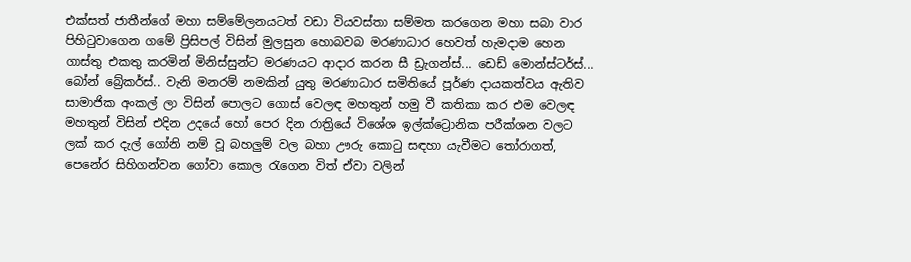එක්සත් ජාතීන්ගේ මහා සම්මේලනයටත් වඩා වියවස්තා සම්මත කරගෙන මහා සබා වාර පිහිටුවාගෙන ගමේ ප්‍රිසිපල් විසින් මුලසුන හොබවබ මරණාධාර හෙවත් හැමදාම හෙන ගාස්තු එකතු කරමින් මිනිස්සුන්ට මරණයට ආදාර කරන සී ඩ්‍රැගන්ස්... ඩෙඩ් මොන්ස්ටර්ස්... බෝන් බ්‍රේකර්ස්.. වැනි මනරම් නමකින් යුතු මරණාධාර සමිතියේ පූර්ණ දායකත්වය ඇතිව සාමාජික අංකල් ලා විසින් පොලට ගොස් වෙලඳ මහතුන් හමු වී කතිකා කර එම වෙලඳ මහතුන් විසින් එදින උදයේ හෝ පෙර දින රාත්‍රියේ විශේශ ඉල්ක්ට්‍රොනික පරීක්ශන වලට ලක් කර දැල් ගෝනි නම් වූ බහලුම් වල බහා ඌරු කොටු සඳහා යැවීමට තෝරාගත්, පෙනේර සිහිගන්වන ගෝවා කොල රැගෙන විත් ඒවා වලින්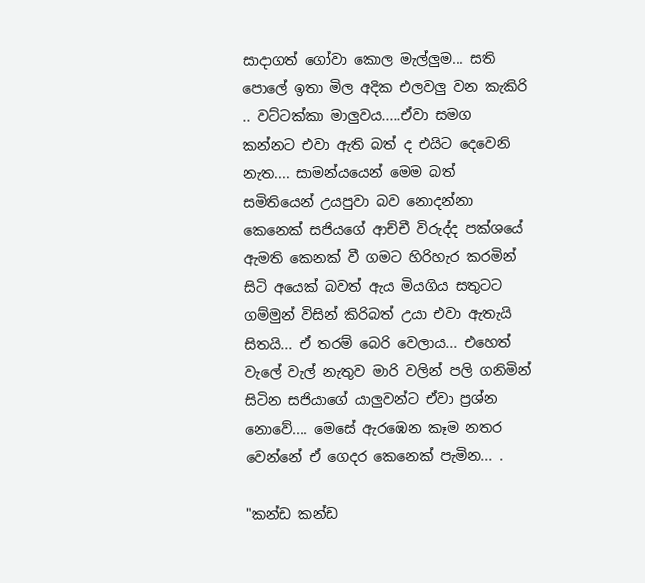සාදාගත් ගෝවා කොල මැල්ලුම... සති පොලේ ඉතා මිල අදික එලවලු වන කැකිරි .. වට්ටක්කා මාලුවය.....ඒවා සමග කන්නට එවා ඇති බත් ද එයිට දෙවෙනි නැත.... සාමන්යයෙන් මෙම බත් සමිතියෙන් උයපුවා බව නොදන්නා කෙනෙක් සජියගේ ආච්චී විරුද්ද පක්ශයේ ඇමති කෙනක් වී ගමට හිරිහැර කරමින් සිටි අයෙක් බවත් ඇය මියගිය සතුටට ගම්මුන් විසින් කිරිබත් උයා එවා ඇතැයි සිතයි... ඒ තරම් බෙරි වෙලාය... එහෙත් වැලේ වැල් නැතුව මාරි වලින් පලි ගනිමින් සිටින සජියාගේ යාලුවන්ට ඒවා ප්‍රශ්න නොවේ.... මෙසේ ඇරඹෙන කෑම නතර වෙන්නේ ඒ ගෙදර කෙනෙක් පැමින... .

"කන්ඩ කන්ඩ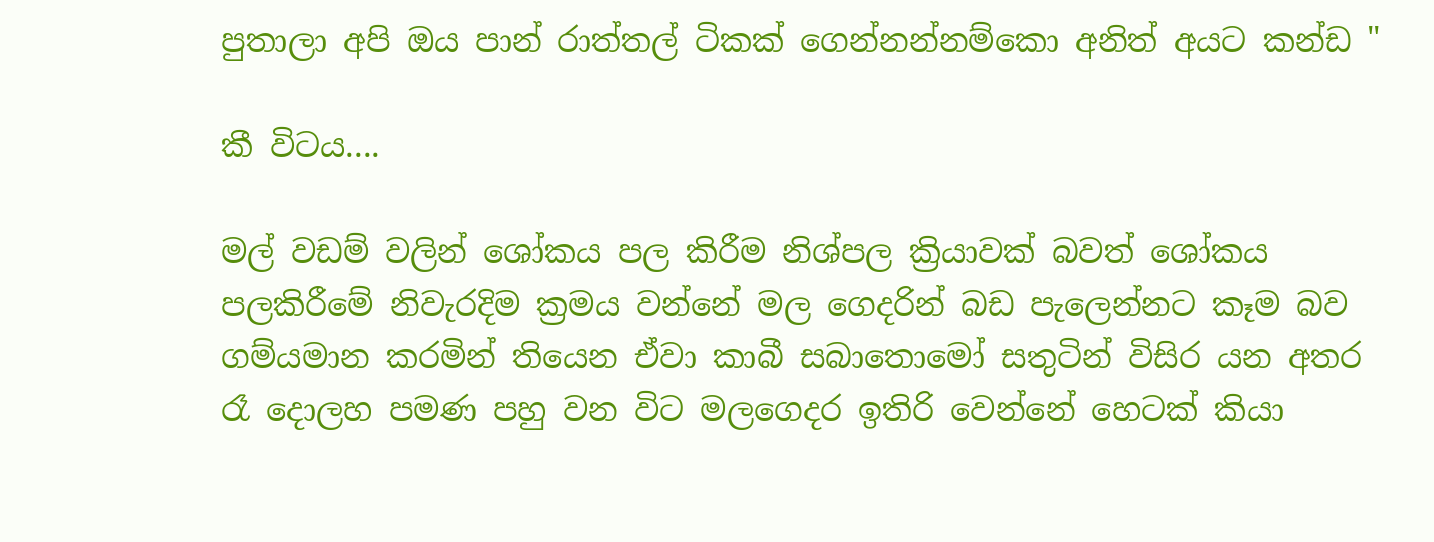පුතාලා අපි ඔය පාන් රාත්තල් ටිකක් ගෙන්නන්නම්කො අනිත් අයට කන්ඩ "

කී විටය....

මල් වඩම් වලින් ශෝකය පල කිරීම නිශ්පල ක්‍රියාවක් බවත් ශෝකය පලකිරීමේ නිවැරදිම ක්‍රමය වන්නේ මල ගෙදරින් බඩ පැලෙන්නට කෑම බව ගම්යමාන කරමින් තියෙන ඒවා කාබී සබාතොමෝ සතුටින් විසිර යන අතර රෑ දොලහ පමණ පහු වන විට මලගෙදර ඉතිරි වෙන්නේ හෙටක් කියා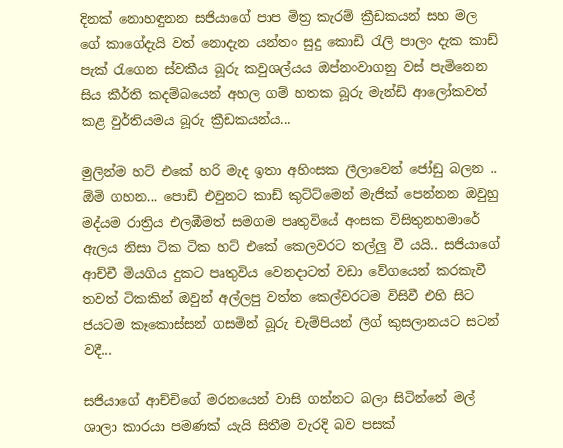දිනක් නොහඳුනන සජියාගේ පාප මිත්‍ර කැරම් ක්‍රීඩකයන් සහ මල ගේ කාගේදැයි වත් නොදැන යන්තං සුදු කොඩි රැලි පාලං දැක කාඩ් පැක් රැගෙන ස්වකීය බූරු කවුශල්යය ඔප්නංවාගනු වස් පැමිනෙන සිය කීර්ති කදම්බයෙන් අහල ගම් හතක බූරු මැන්ඩි ආලෝකවත් කළ වුර්තියමය බූරු ක්‍රීඩකයන්ය...

මුලින්ම හට් එකේ හරි මැද ඉතා අහිංසක ලීලාවෙන් ජෝඩු බලන .. ඕමි ගහන... පොඩි එවුනට කාඩ් කුට්ට්මෙන් මැජික් පෙන්නන ඔවුහු මද්යම රාත්‍රිය එලඹීමත් සමගම පෘතුවියේ අංසක විසිතුනහමාරේ ඇලය නිසා ටික ටික හට් එකේ කෙලවරට තල්ලු වී යයි.. සජියාගේ ආච්චී මියගිය දුකට පෘතුවිය වෙනදාටත් වඩා වේගයෙන් කරකැවී තවත් ටිකකින් ඔවුන් අල්ලපු වත්ත කෙල්වරටම විසිවී එහි සිට ජයටම කෑකොස්සන් ගසමින් බූරු චැම්පියන් ලීග් කුසලානයට සටන් වදී...

සජියාගේ ආච්චිගේ මරනයෙන් වාසි ගන්නට බලා සිටින්නේ මල් ශාලා කාරයා පමණක් යැයි සිතීම වැරදි බව පසක්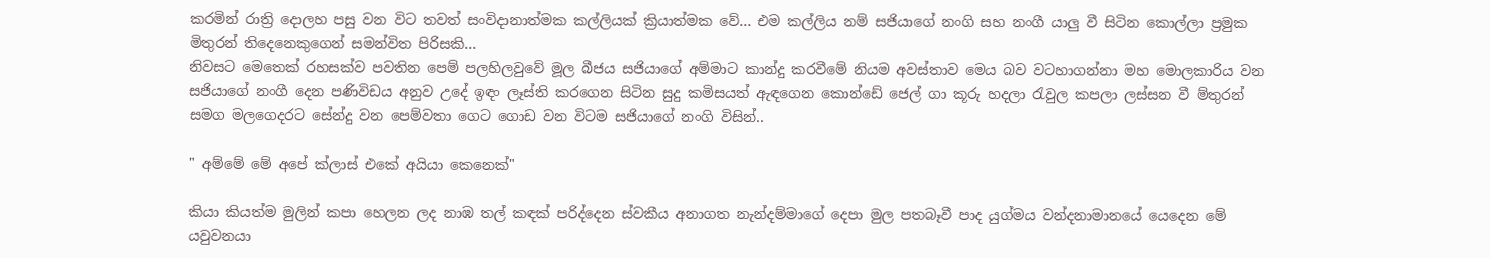කරමින් රාත්‍රි දොලහ පසු වන විට තවත් සංවිදානාත්මක කල්ලියක් ක්‍රියාත්මක වේ... එම කල්ලිය නම් සජියාගේ නංගි සහ නංගී යාලු වී සිටින කොල්ලා ප්‍රමුක මිතුරන් තිදෙනෙකුගෙන් සමන්විත පිරිසකි...
නිවසට මෙතෙක් රහසක්ව පවතින පෙම් පලහිලවුවේ මූල බීජය සජියාගේ අම්මාට කාන්දු කරවීමේ නියම අවස්තාව මෙය බව වටහාගන්නා මහ මොලකාරිය වන සජියාගේ නංගී දෙන පණිවිඩය අනුව උදේ ඉඳං ලෑස්ති කරගෙන සිටින සුදු කමිසයත් ඇඳගෙන කොන්ඩේ ජෙල් ගා කූරු හදලා රැවුල කපලා ලස්සන වී ම්තුරන් සමග මලගෙදරට සේන්දු වන පෙම්වතා ගෙට ගොඩ වන විටම සජියාගේ නංගි විසින්..

" අම්මේ මේ අපේ ක්ලාස් එකේ අයියා කෙනෙක්"

කියා කියත්ම මුලින් කපා හෙලන ලද නාඹ තල් කඳක් පරිද්දෙන ස්වකීය අනාගත නැන්දම්මාගේ දෙපා මුල පතබෑවී පාද යුග්මය වන්දනාමානයේ යෙදෙන මේ යවුවනයා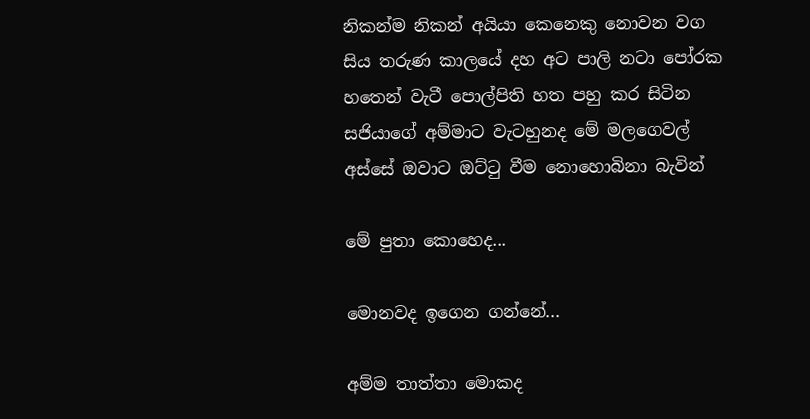නිකන්ම නිකන් අයියා කෙනෙකු නොවන වග සිය තරුණ කාලයේ දහ අට පාලි නටා පෝරක හතෙන් වැටී පොල්පිති හත පහු කර සිටින සජියාගේ අම්මාට වැටහුනද මේ මලගෙවල් අස්සේ ඔවාට ඔට්ටු වීම නොහොබිනා බැවින්

මේ පුතා කොහෙද...

මොනවද ඉගෙන ගන්නේ...

අම්ම තාත්තා මොකද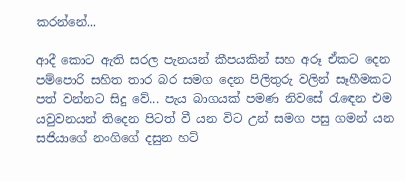කරන්නේ...

ආදී කොට ඇති සරල පැනයන් කීපයකින් සහ අරූ ඒකට දෙන පම්පොරි සහිත තාර බර සමග දෙන පිලිතුරු වලින් සෑහීමකට පත් වන්නට සිදු වේ... පැය බාගයක් පමණ නිවසේ රැඳෙන එම යවුවනයන් තිදෙන පිටත් වී යන විට උන් සමග පසු ගමන් යන සජියාගේ නංගිගේ දසුන හට්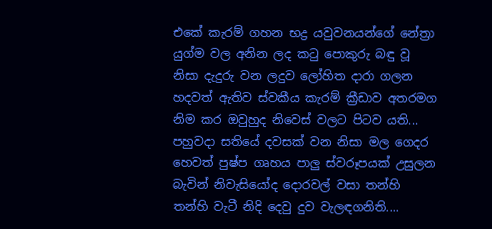එකේ කැරම් ගහන භද්‍ර යවුවනයන්ගේ නේත්‍රා යුග්ම වල අනින ලද කටු පොකුරු බඳු වූ නිසා දැදුරු වන ලදුව ලෝහිත දාරා ගලන හදවත් ඇතිව ස්වකීය කැරම් ක්‍රීඩාව අතරමග නිම කර ඔවුහුද නිවෙස් වලට පිටව යති... පහුවදා සතියේ දවසක් වන නිසා මල ගෙදර හෙවත් පුෂ්ප ගෘහය පාලු ස්වරූපයක් උසුලන බැවින් නිවැසියෝද දොරවල් වසා තන්හි තන්හි වැටී නිදි දෙවු දුව වැලඳගනිති....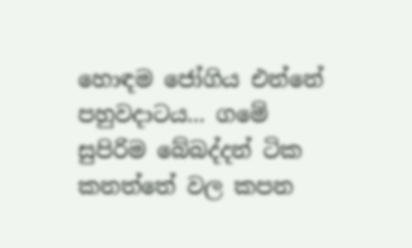හොඳම ජෝගිය එන්නේ පහුවදාටය... ගමේ සුපිරිම බේබද්දන් ටික කනත්තේ වල කපන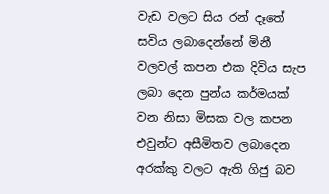වැඩ වලට සිය රන් දෑතේ සවිය ලබාදෙන්නේ මිනී වලවල් කපන එක දිවිය සැප ලබා දෙන පුන්ය කර්මයක් වන නිසා මිසක වල කපන එවුන්ට අසීමිතව ලබාදෙන අරක්කු වලට ඇති ගිජු බව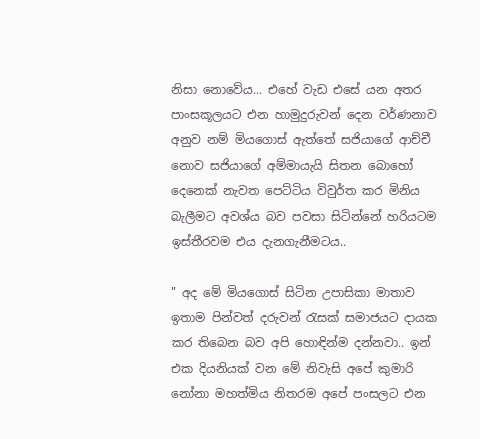නිසා නොවේය... එහේ වැඩ එසේ යන අතර පාංසකූලයට එන හාමුදුරුවන් දෙන වර්ණනාව අනුව නම් මියගොස් ඇත්තේ සජියාගේ ආච්චී නොව සජියාගේ අම්මායැයි සිතන බොහෝ දෙනෙක් නැවත පෙට්ටිය විවුර්ත කර මිනිය බැලීමට අවශ්ය බව පවසා සිටින්නේ හරියටම ඉස්තීරවම එය දැනගැනීමටය..

" අද මේ මියගොස් සිටින උපාසිකා මාතාව ඉතාම පින්වත් දරුවන් රැසක් සමාජයට දායක කර තිබෙන බව අපි හොඳින්ම දන්නවා.. ඉන් එක දියනියක් වන මේ නිවැසි අපේ කුමාරි නෝනා මහත්මිය නිතරම අපේ පංසලට එන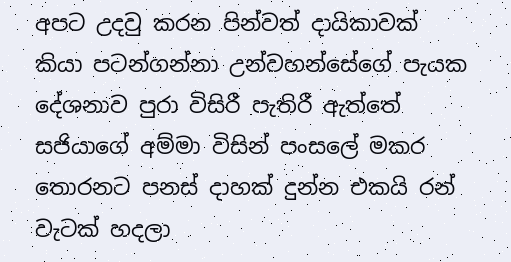අපට උදවු කරන පින්වත් දායිකාවක් කියා පටන්ගන්නා උන්වහන්සේගේ පැයක දේශනාව පුරා විසිරී පැතිරී ඇත්තේ සජියාගේ අම්මා විසින් පංසලේ මකර තොරනට පනස් දාහක් දුන්න එකයි රන් වැටක් හදලා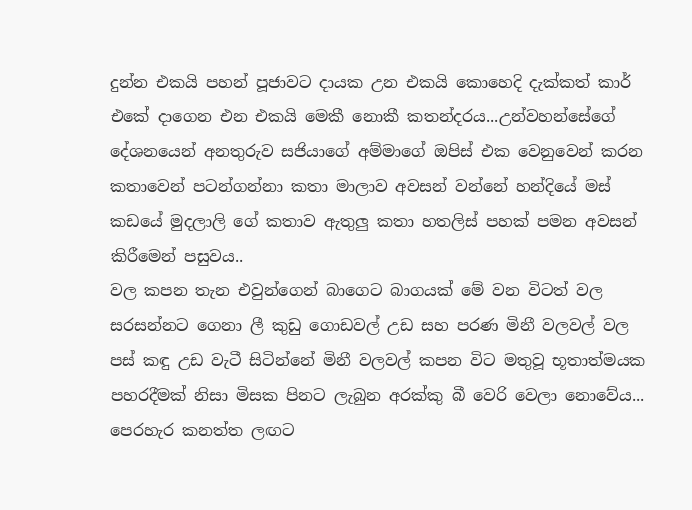දුන්න එකයි පහන් පූජාවට දායක උන එකයි කොහෙදි දැක්කත් කාර් එකේ දාගෙන එන එකයි මෙකී නොකී කතන්දරය...උන්වහන්සේගේ දේශනයෙන් අනතුරුව සජියාගේ අම්මාගේ ඔපිස් එක වෙනුවෙන් කරන කතාවෙන් පටන්ගන්නා කතා මාලාව අවසන් වන්නේ හන්දියේ මස් කඩයේ මුදලාලි ගේ කතාව ඇතුලු කතා හතලිස් පහක් පමන අවසන් කිරීමෙන් පසුවය..
වල කපන තැන එවුන්ගෙන් බාගෙට බාගයක් මේ වන විටත් වල සරසන්නට ගෙනා ලී කුඩු ගොඩවල් උඩ සහ පරණ මිනී වලවල් වල පස් කඳු උඩ වැටී සිටින්නේ මිනී වලවල් කපන විට මතුවූ භූතාත්මයක පහරදීමක් නිසා මිසක පිනට ලැබුන අරක්කු බී වෙරි වෙලා නොවේය... පෙරහැර කනත්ත ලඟට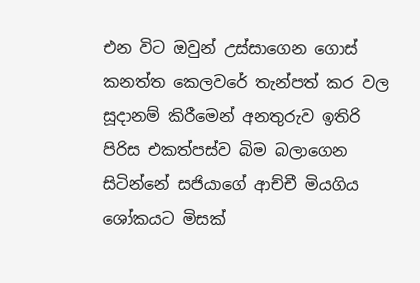එන විට ඔවුන් උස්සාගෙන ගොස් කනත්ත කෙලවරේ තැන්පත් කර වල සූදානම් කිරීමෙන් අනතුරුව ඉතිරි පිරිස එකත්පස්ව බිම බලාගෙන සිටින්නේ සජියාගේ ආච්චී මියගිය ශෝකයට මිසක්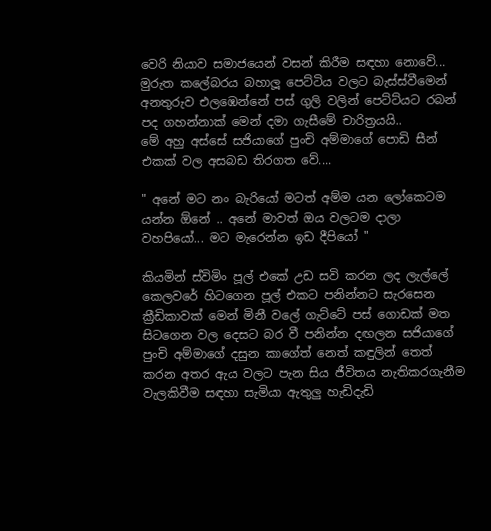වෙරි නියාව සමාජයෙන් වසන් කිරීම සඳහා නොවේ... මුරුත කලේබරය බහාලූ පෙට්ටිය වලට බැස්ස්වීමෙන් අනතුරුව එලඹෙන්නේ පස් ගුලි වලින් පෙට්ට්යට රබන් පද ගහන්නාක් මෙන් දමා ගැසීමේ චාරිත්‍රයයි..
මේ අහු අස්සේ සජියාගේ පුංචි අම්මාගේ පොඩි සීන් එකක් වල අසබඩ තිරගත වේ....

" අනේ මට නං බැරියෝ මටත් අම්ම යන ලෝකෙටම යන්න ඕනේ .. අනේ මාවත් ඔය වලටම දාලා වහපියෝ... මට මැරෙන්න ඉඩ දීපියෝ "

කියමින් ස්විමිං පූල් එකේ උඩ සවි කරන ලද ලැල්ලේ කෙලවරේ හිටගෙන පූල් එකට පනින්නට සැරසෙන ක්‍රීඩිකාවක් මෙන් මිනී වලේ ගැට්ටේ පස් ගොඩක් මත සිටගෙන වල දෙසට බර වී පනින්න දඟලන සජියාගේ පුංචි අම්මාගේ දසුන කාගේත් නෙත් කඳුලින් තෙත් කරන අතර ඇය වලට පැන සිය ජීවිතය නැතිකරගැනීම වැලකිවීම සඳහා සැමියා ඇතුලු හැඩිදැඩි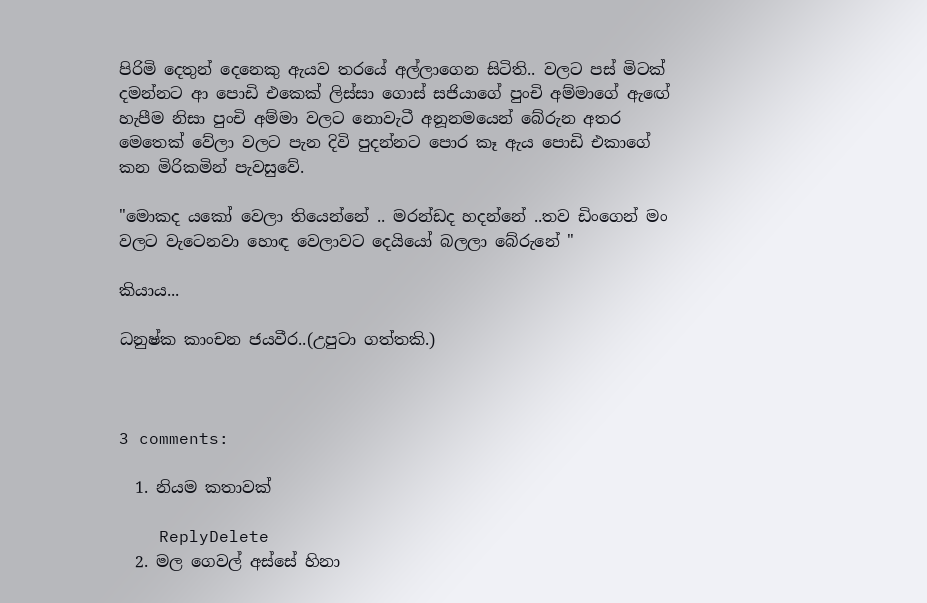පිරිමි දෙතුන් දෙනෙකු ඇයව තරයේ අල්ලාගෙන සිටිති.. වලට පස් මිටක් දමන්නට ආ පොඩි එකෙක් ලිස්සා ගොස් සජියාගේ පුංචි අම්මාගේ ඇඟේ හැපීම නිසා පුංචි අම්මා වලට නොවැටී අනූනමයෙන් බේරුන අතර මෙතෙක් වේලා වලට පැන දිවි පුදන්නට පොර කෑ ඇය පොඩි එකාගේ කන මිරිකමින් පැවසුවේ.

"මොකද යකෝ වෙලා තියෙන්නේ .. මරන්ඩද හදන්නේ ..තව ඩිංගෙන් මං වලට වැටෙනවා හොඳ වෙලාවට දෙයියෝ බලලා බේරුනේ "

කියාය...

ධනුෂ්ක කාංචන ජයවීර..(උපුටා ගත්තකි.)



3 comments:

  1. නියම කතාවක්

    ReplyDelete
  2. මල ගෙවල් අස්සේ හිනා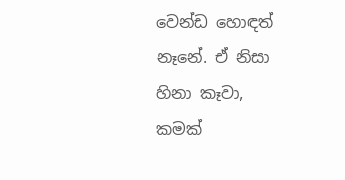වෙන්ඩ හොඳත් නෑනේ. ඒ නිසා හිනා කෑවා, කමක්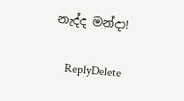නැද්ද මන්දා!

    ReplyDelete